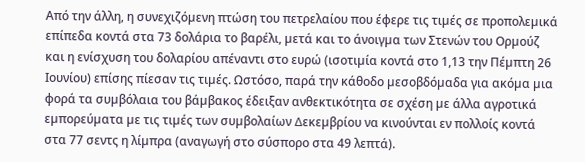Από την άλλη, η συνεχιζόµενη πτώση του πετρελαίου που έφερε τις τιµές σε προπολεµικά επίπεδα κοντά στα 73 δολάρια το βαρέλι, µετά και το άνοιγµα των Στενών του Ορµούζ και η ενίσχυση του δολαρίου απέναντι στο ευρώ (ισοτιµία κοντά στο 1,13 την Πέµπτη 26 Ιουνίου) επίσης πίεσαν τις τιµές. Ωστόσο, παρά την κάθοδο µεσοβδόµαδα για ακόµα µια φορά τα συµβόλαια του βάµβακος έδειξαν ανθεκτικότητα σε σχέση µε άλλα αγροτικά εµπορεύµατα µε τις τιµές των συµβολαίων ∆εκεµβρίου να κινούνται εν πολλοίς κοντά στα 77 σεντς η λίµπρα (αναγωγή στο σύσπορο στα 49 λεπτά).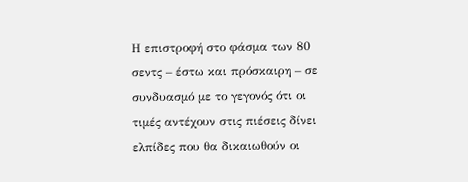Η επιστροφή στο φάσµα των 80 σεντς – έστω και πρόσκαιρη – σε συνδυασµό µε το γεγονός ότι οι τιµές αντέχουν στις πιέσεις δίνει ελπίδες που θα δικαιωθούν οι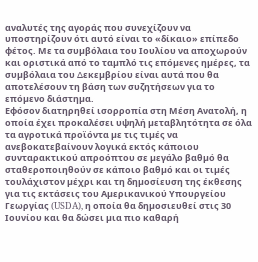αναλυτές της αγοράς που συνεχίζουν να υποστηρίζουν ότι αυτό είναι το «δίκαιο» επίπεδο φέτος. Με τα συµβόλαια του Ιουλίου να αποχωρούν και οριστικά από το ταµπλό τις επόµενες ηµέρες, τα συµβόλαια του ∆εκεµβρίου είναι αυτά που θα αποτελέσουν τη βάση των συζητήσεων για το επόµενο διάστηµα.
Εφόσον διατηρηθεί ισορροπία στη Μέση Ανατολή, η οποία έχει προκαλέσει υψηλή µεταβλητότητα σε όλα τα αγροτικά προϊόντα µε τις τιµές να ανεβοκατεβαίνουν λογικά εκτός κάποιου συνταρακτικού απροόπτου σε µεγάλο βαθµό θα σταθεροποιηθούν σε κάποιο βαθµό και οι τιµές τουλάχιστον µέχρι και τη δηµοσίευση της έκθεσης για τις εκτάσεις του Αµερικανικού Υπουργείου Γεωργίας (USDA), η οποία θα δηµοσιευθεί στις 30 Ιουνίου και θα δώσει µια πιο καθαρή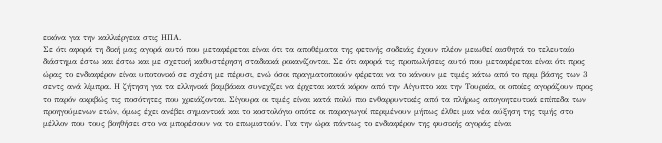εικόνα για την καλλιέργεια στις ΗΠΑ.
Σε ότι αφορά τη δική µας αγορά αυτό που µεταφέρεται είναι ότι τα αποθέµατα της φετινής σοδειάς έχουν πλέον µειωθεί αισθητά το τελευταίο διάστηµα έστω και έστω και µε σχετική καθυστέρηση σταδιακά ροκανίζονται. Σε ότι αφορά τις προπωλήσεις αυτό που µεταφέρεται είναι ότι προς ώρας το ενδιαφέρον είναι υποτονικό σε σχέση µε πέρυσι, ενώ όσοι πραγµατοποιούν φέρεται να το κάνουν µε τιµές κάτω από το πριµ βάσης των 3 σεντς ανά λίµπρα. Η ζήτηση για τα ελληνικά βαµβάκια συνεχίζει να έρχεται κατά κόρον από την Αίγυπτο και την Τουρκία, οι οποίες αγοράζουν προς το παρόν ακριβώς τις ποσότητες που χρειάζονται. Σίγουρα οι τιµές είναι κατά πολύ πιο ενθαρρυντικές από τα πλήρως απογοητευτικά επίπεδα των προηγούµενων ετών, όµως έχει ανέβει σηµαντικά και το κοστολόγιο οπότε οι παραγωγοί περιµένουν µήπως έλθει µια νέα αύξηση της τιµής στο µέλλον που τους βοηθήσει στο να µπορέσουν να το επωµιστούν. Για την ώρα πάντως το ενδιαφέρον της φυσικής αγοράς είναι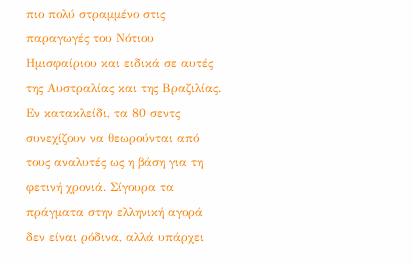πιο πολύ στραµµένο στις παραγωγές του Νότιου Ηµισφαίριου και ειδικά σε αυτές της Αυστραλίας και της Βραζιλίας.
Εν κατακλείδι, τα 80 σεντς συνεχίζουν να θεωρούνται από τους αναλυτές ως η βάση για τη φετινή χρονιά. Σίγουρα τα πράγµατα στην ελληνική αγορά δεν είναι ρόδινα, αλλά υπάρχει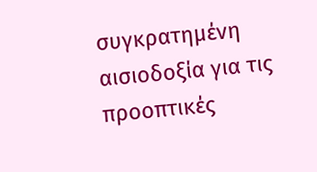συγκρατηµένη αισιοδοξία για τις προοπτικές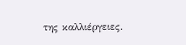της καλλιέργειες.